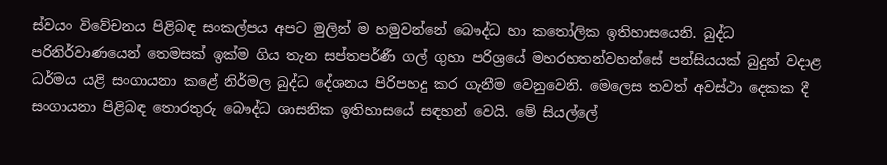ස්වයං විවේචනය පිළිබඳ සංකල්පය අපට මුලින් ම හමුවන්නේ බෞද්ධ හා කතෝලික ඉතිහාසයෙනි. බුද්ධ පරිනිර්වාණයෙන් තෙමසක් ඉක්ම ගිය තැන සප්තපර්ණී ගල් ගුහා පරිශ්‍රයේ මහරහතන්වහන්සේ පන්සියයක් බුදුන් වදාළ ධර්මය යළි සංගායනා කළේ නිර්මල බුද්ධ දේශනය පිරිපහදු කර ගැනීම වෙනුවෙනි. මෙලෙස තවත් අවස්ථා දෙකක දී සංගායනා පිළිබඳ තොරතුරු බෞද්ධ ශාසනික ඉතිහාසයේ සඳහන් වෙයි. මේ සියල්ලේ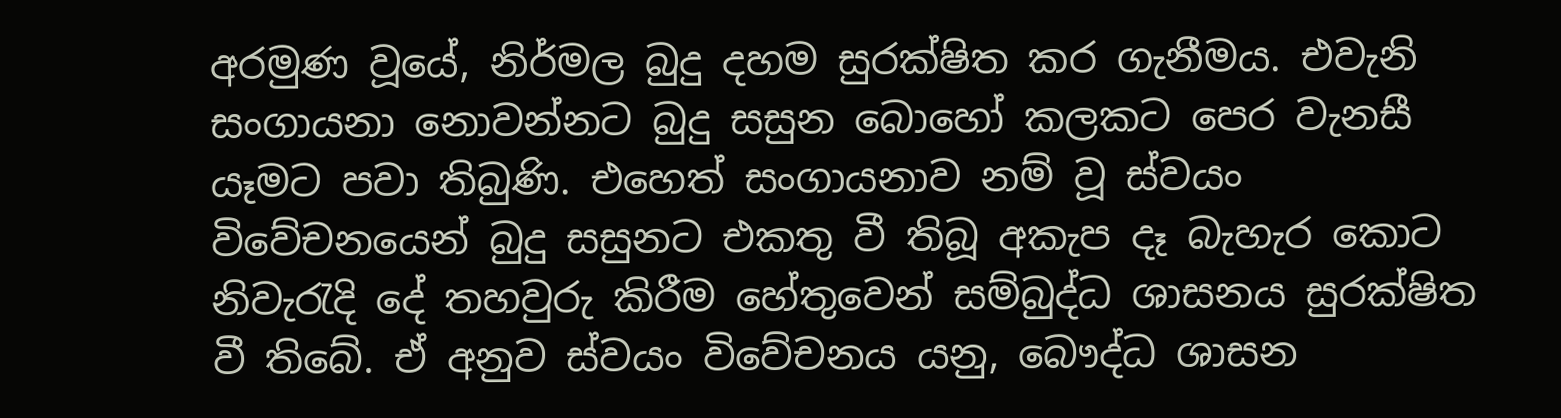අරමුණ වූයේ, නිර්මල බුදු දහම සුරක්ෂිත කර ගැනීමය. එවැනි සංගායනා නොවන්නට බුදු සසුන බොහෝ කලකට පෙර වැනසී යෑමට පවා තිබුණි. එහෙත් සංගායනාව නම් වූ ස්වයං විවේචනයෙන් බුදු සසුනට එකතු වී තිබූ අකැප දෑ බැහැර කොට නිවැරැදි දේ තහවුරු කිරීම හේතුවෙන් සම්බුද්ධ ශාසනය සුරක්ෂිත වී තිබේ. ඒ අනුව ස්වයං විවේචනය යනු, බෞද්ධ ශාසන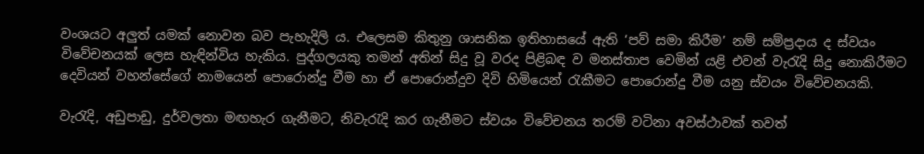වංශයට අලුත් යමක් නොවන බව පැහැදිලි ය. එලෙසම කිතුනු ශාසනික ඉතිහාසයේ ඇති ‘පව් සමා කිරීම’ නම් සම්ප්‍රදාය ද ස්වයං විවේචනයක් ලෙස හැඳින්විය හැකිය. පුද්ගලයකු තමන් අතින් සිදු වූ වරද පිළිබඳ ව මනස්තාප වෙමින් යළි එවන් වැරැදි සිදු නොකිරීමට දෙවියන් වහන්සේගේ නාමයෙන් පොරොන්දු වීම හා ඒ පොරොන්දුව දිවි හිමියෙන් රැකීමට පොරොන්දු වීම යනු ස්වයං විවේචනයකි.

වැරැදි, අඩුපාඩු, දුර්වලතා මඟහැර ගැනීමට, නිවැරැදි කර ගැනීමට ස්වයං විවේචනය තරම් වටිනා අවස්ථාවක් තවත්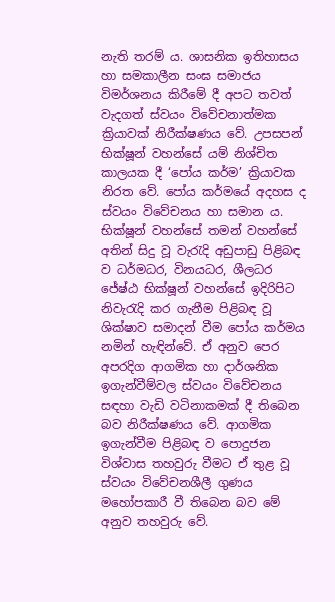නැති තරම්‍ ය. ශාසනික ඉතිහාසය හා සමකාලීන සංඝ සමාජය විමර්ශනය කිරීමේ දී අපට තවත් වැදගත් ස්වයං විවේචනාත්මක ක්‍රියාවක් නිරීක්ෂණය වේ. උපසපන් භික්ෂූන් වහන්සේ යම් නිශ්චිත කාලයක දී ‘පෝය කර්ම’ ක්‍රියාවක නිරත වේ. පෝය කර්මයේ අදහස ද ස්වයං විවේචනය හා සමාන ය. භික්ෂූන් වහන්සේ තමන් වහන්සේ අතින් සිදු වූ වැරැදි අඩුපාඩු පිළිබඳ ව ධර්මධර, විනයධර, ශීලධර ජේෂ්ඨ භික්ෂූන් වහන්සේ ඉදිරිපිට නිවැරැදි කර ගැනීම පිළිබඳ වූ ශික්ෂාව සමාදන් වීම පෝය කර්මය නමින් හැඳින්වේ. ඒ අනුව පෙර අපරදිග ආගමික හා දාර්ශනික ඉගැන්වීම්වල ස්වයං විවේචනය සඳහා වැඩි වටිනාකමක් දී තිබෙන බව නිරීක්ෂණය වේ. ආගමික ඉගැන්වීම පිළිබඳ ව පොදුජන විශ්වාස තහවුරු වීමට ඒ තුළ වූ ස්වයං විවේචනශීලී ගුණය මහෝපකාරී වී තිබෙන බව මේ අනුව තහවුරු වේ.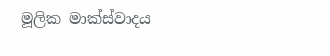මූලික මාක්ස්වාදය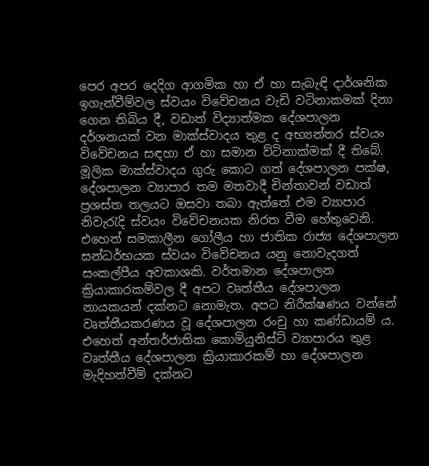පෙර අපර දෙදිග ආගමික හා ඒ හා සැබැඳි දාර්ශනික ඉගැන්වීම්වල ස්වයං විවේචනය වැඩි වටිනාකමක් දිනා ගෙන තිබිය දී, වඩාත් විද්‍යාත්මක දේශපාලන දර්ශනයක් වන මාක්ස්වාදය තුළ ද අභ්‍යන්තර ස්වයං විවේචනය සඳහා ඒ හා සමාන ව්ටිනාක්මක් දී තිබේ. මූලික මාක්ස්වාදය ගුරු කොට ගත් දේශපාලන පක්ෂ, දේශපාලන ව්‍යාපාර තම මතවාදී චින්තාවන් වඩාත් ප්‍රශස්ත තලයට ඔසවා තබා ඇත්තේ එම ව්‍යාපාර නිවැරැදි ස්වයං විවේචනයක නිරත වීම හේතුවෙනි. එහෙත් සමකාලීන ගෝලීය හා ජාතික රාජ්‍ය දේශපාලන සන්ධර්භයක ස්වයං විවේචනය යනු නොවැදගත් සංකල්පීය අවකාශකි. වර්තමාන දේශපාලන ක්‍රියාකාරකම්වල දී අපට වෘත්තීය දේශපාලන නායකයන් දක්නට නොමැත. අපට නිරීක්ෂණය වන්නේ වෘත්තීයකරණය වූ දේශපාලන රංචු හා කණ්ඩායම් ය. එහෙත් අන්තර්ජාතික කොමියුනිස්ට් ව්‍යාපාරය තුළ වෘත්තීය දේශපාලන ක්‍රියාකාරකම් හා දේශපාලන මැදිහත්වීම් දක්නට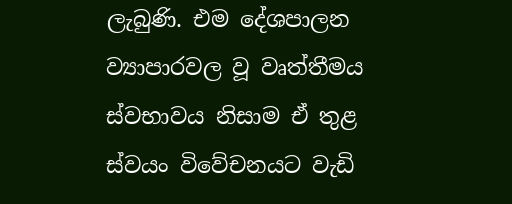ලැබුණි. එම දේශපාලන ව්‍යාපාරවල වූ වෘත්තීමය ස්වභාවය නිසාම ඒ තුළ ස්වයං විවේචනයට වැඩි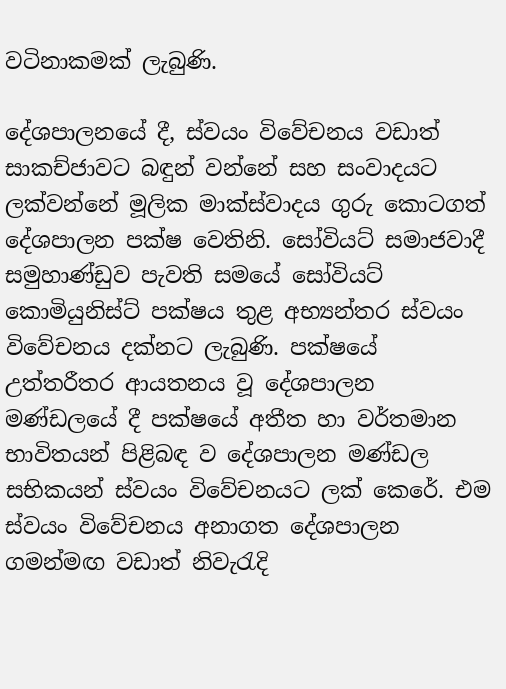වටිනාකමක් ලැබුණි.

දේශපාලනයේ දී, ස්වයං විවේචනය වඩාත් සාකච්ජාවට බඳුන් වන්නේ සහ සංවාදයට ලක්වන්නේ මූලික මාක්ස්වාදය ගුරු කොටගත් දේශපාලන පක්ෂ වෙතිනි. සෝවියට් සමාජවාදී සමුහාණ්ඩුව පැවති සමයේ සෝවියට් කොමියුනිස්ට් පක්ෂය තුළ අභ්‍යන්තර ස්වයං විවේචනය දක්නට ලැබුණි. පක්ෂයේ උත්තරීතර ආයතනය වූ දේශපාලන මණ්ඩලයේ දී පක්ෂයේ අතීත හා වර්තමාන භාවිතයන් පිළිබඳ ව දේශපාලන මණ්ඩල සභිකයන් ස්වයං විවේචනයට ලක් කෙරේ. එම ස්වයං විවේචනය අනාගත දේශපාලන ගමන්මඟ වඩාත් නිවැරැදි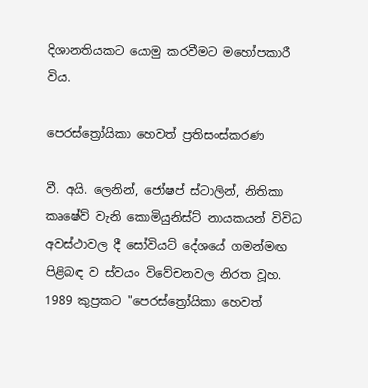දිශානතියකට යොමු කරවීමට මහෝපකාරී විය.

පෙරස්ත්‍රෝයිකා හෙවත් ප්‍රතිසංස්කරණ

වී. අයි. ලෙනින්, ජෝෂප් ස්ටාලින්, නිතිකා කෘෂේව් වැනි කොමියුනිස්ට් නායකයන් විවිධ අවස්ථාවල දී සෝවියට් දේශයේ ගමන්මඟ පිළිබඳ ව ස්වයං විවේචනවල නිරත වූහ. 1989 කුප්‍රකට "පෙරස්ත්‍රෝයිකා හෙවත්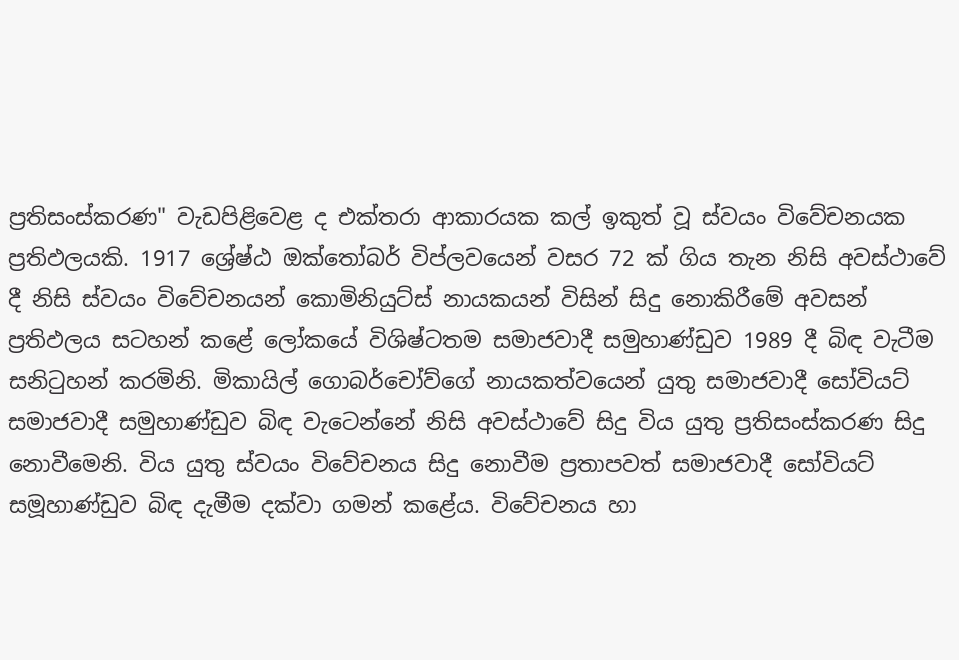ප්‍රතිසංස්කරණ" වැඩපිළිවෙළ ද එක්තරා ආකාරයක කල් ඉකුත් වූ ස්වයං විවේචනයක ප්‍රතිඵලයකි. 1917 ශ්‍රේෂ්ඨ ඔක්තෝබර් විප්ලවයෙන් වසර 72 ක් ගිය තැන නිසි අවස්ථාවේ දී නිසි ස්වයං විවේචනයන් කොමිනියුට්ස් නායකයන් විසින් සිදු නොකිරීමේ අවසන් ප්‍රතිඵලය සටහන් කළේ ලෝකයේ විශිෂ්ටතම සමාජවාදී සමුහාණ්ඩුව 1989 දී බිඳ වැටීම සනිටුහන් කරමිනි. මිකායිල් ගොබර්චෝව්ගේ නායකත්වයෙන් යුතු සමාජවාදී සෝවියට් සමාජවාදී සමුහාණ්ඩුව බිඳ වැටෙන්නේ නිසි අවස්ථාවේ සිදු විය යුතු ප්‍රතිසංස්කරණ සිදු නොවීමෙනි. විය යුතු ස්වයං විවේචනය සිදු නොවීම ප්‍රතාපවත් සමාජවාදී සෝවියට් සමූහාණ්ඩුව බිඳ දැමීම දක්වා ගමන් කළේය. විවේචනය හා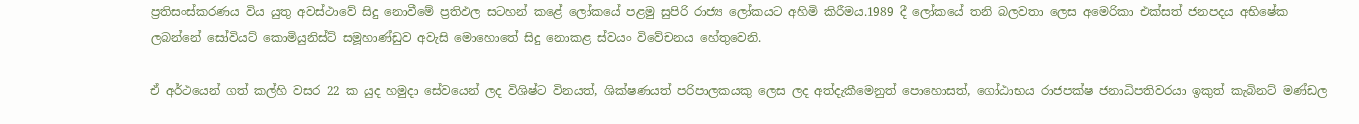ප්‍රතිසංස්කරණය විය යුතු අවස්ථාවේ සිදු නොවීමේ ප්‍රතිඵල සටහන් කළේ ලෝකයේ පළමු සුපිරි රාජ්‍ය ලෝකයට අහිමි කිරීමය.1989 දී ලෝකයේ තනි බලවතා ලෙස අමෙරිකා එක්සත් ජනපදය අභිෂේක ලබන්නේ සෝවියට් කොමියුනිස්ට් සමූහාණ්ඩුව අවැසි මොහොතේ සිදු නොකළ ස්වයං විවේචනය හේතුවෙනි.

ඒ අර්ථයෙන් ගත් කල්හි වසර 22 ක යුද හමුදා සේවයෙන් ලද විශිෂ්ට විනයත්, ශික්ෂණයත් පරිපාලකයකු ලෙස ලද අත්දැකීමෙනුත් පොහොසත්, ගෝඨාභය රාජපක්ෂ ජනාධිපතිවරයා ඉකුත් කැබිනට් මණ්ඩල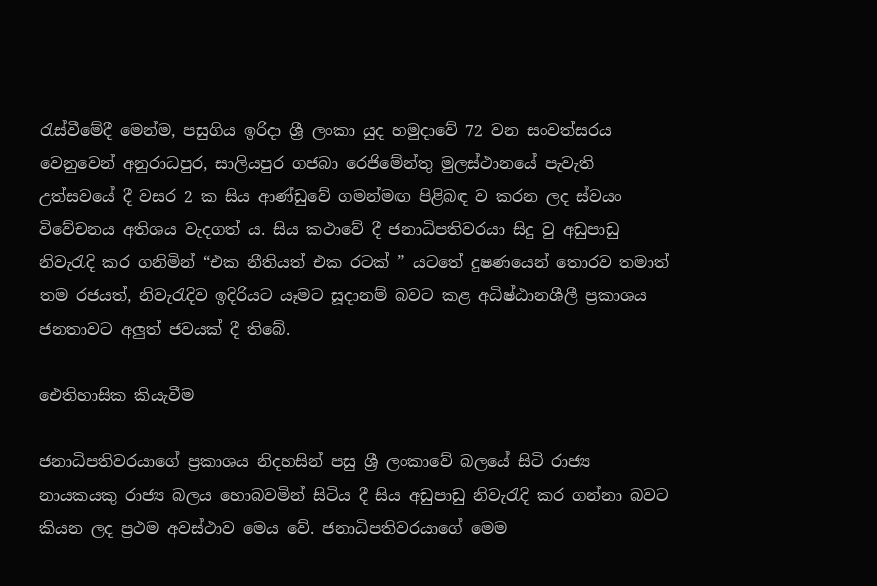රැස්වීමේදී මෙන්ම, පසුගිය ඉරිදා ශ්‍රී ලංකා යුද හමුදාවේ 72 වන සංවත්සරය වෙනුවෙන් අනුරාධපුර, සාලියපුර ගජබා රෙජිමේන්තු මුලස්ථානයේ පැවැති උත්සවයේ දී වසර 2 ක සිය ආණ්ඩුවේ ගමන්මඟ පිළිබඳ ව කරන ලද ස්වයං විවේචනය අතිශය වැදගත් ය. සිය කථාවේ දී ජනාධිපතිවරයා සිදු වු අඩුපාඩු නිවැරැදි කර ගනිමින් “එක නීතියත් එක රටක් ” යටතේ දුෂණයෙන් තොරව තමාත් තම රජයත්, නිවැරැදිව ඉදිරියට යෑමට සූදානම් බවට කළ අධිෂ්ඨානශීලී ප්‍රකාශය ජනතාවට අලුත් ජවයක් දී තිබේ.

ඓතිහාසික කියැවීම

ජනාධිපතිවරයාගේ ප්‍රකාශය නිදහසින් පසු ශ්‍රී ලංකාවේ බලයේ සිටි රාජ්‍ය නායකයකු රාජ්‍ය බලය හොබවමින් සිටිය දී සිය අඩුපාඩු නිවැරැදි කර ගන්නා බවට කියන ලද ප්‍රථම අවස්ථාව මෙය වේ. ජනාධිපතිවරයාගේ මෙම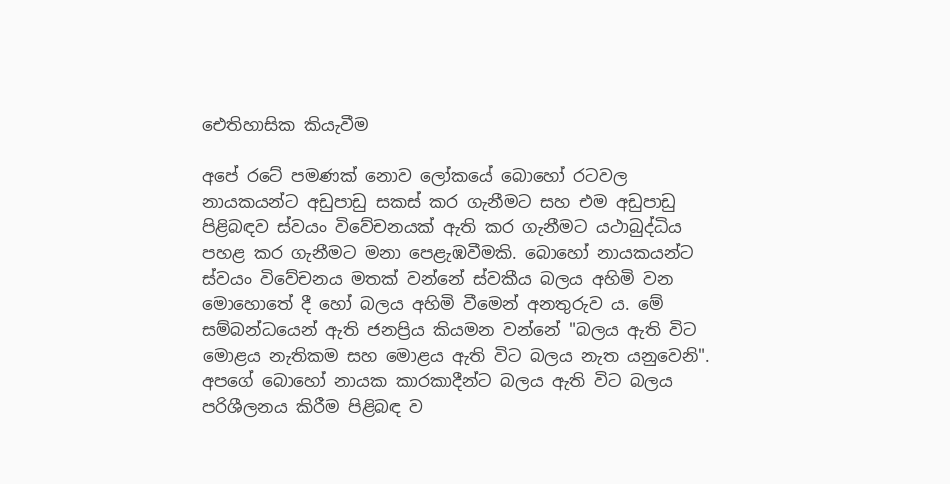ඓතිහාසික කියැවීම

අපේ රටේ පමණක් නොව ලෝකයේ බොහෝ රටවල නායකයන්ට අඩුපාඩු සකස් කර ගැනීමට සහ එම අඩුපාඩු පිළිබඳව ස්වයං විවේචනයක් ඇති කර ගැනීමට යථාබුද්ධිය පහළ කර ගැනීමට මනා පෙළැඹවීමකි. බොහෝ නායකයන්ට ස්වයං විවේචනය මතක් වන්නේ ස්වකීය බලය අහිමි වන මොහොතේ දී හෝ බලය අහිමි වීමෙන් අනතුරුව ය. මේ සම්බන්ධයෙන් ඇති ජනප්‍රිය කියමන වන්නේ "බලය ඇති විට මොළය නැතිකම සහ මොළය ඇති විට බලය නැත යනුවෙනි". අපගේ බොහෝ නායක කාරකාදීන්ට බලය ඇති විට බලය පරිශීලනය කිරීම පිළිබඳ ව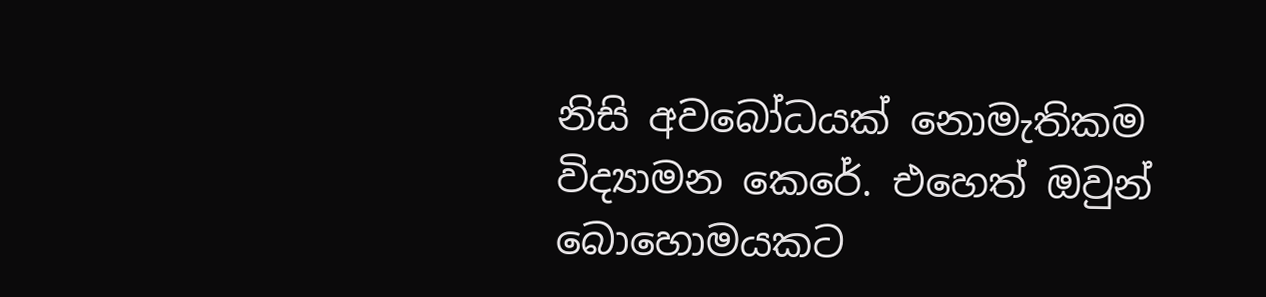නිසි අවබෝධයක් නොමැතිකම විද්‍යාමන කෙරේ. එහෙත් ඔවුන් බොහොමයකට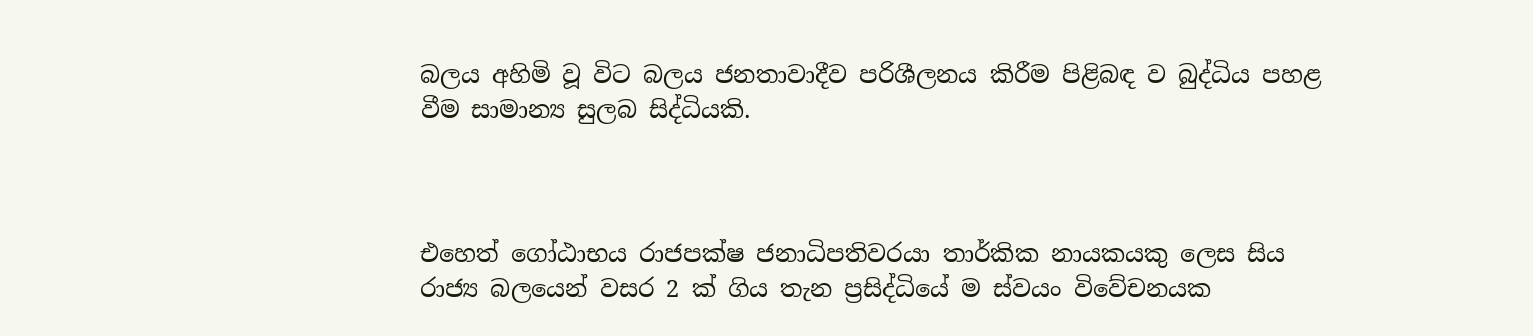බලය අහිමි වූ විට බලය ජනතාවාදීව පරිශීලනය කිරීම පිළිබඳ ව බුද්ධිය පහළ වීම සාමාන්‍ය සුලබ සිද්ධියකි.



එහෙත් ගෝඨාභය රාජපක්ෂ ජනාධිපතිවරයා තාර්කික නායකයකු ලෙස සිය රාජ්‍ය බලයෙන් වසර 2 ක් ගිය තැන ප්‍රසිද්ධියේ ම ස්වයං විවේචනයක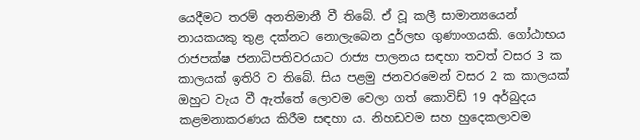යෙදීමට තරම් අනතිමානී වී තිබේ. ඒ වූ කලී සාමාන්‍යයෙන් නායකයකු තුළ දක්නට නොලැබෙන දුර්ලභ ගුණාංගයකි. ගෝඨාභය රාජපක්ෂ ජනාධිපතිවරයාට රාජ්‍ය පාලනය සඳහා තවත් වසර 3 ක කාලයක් ඉතිරි ව තිබේ. සිය පළමු ජනවරමෙන් වසර 2 ක කාලයක් ඔහුට වැය වී ඇත්තේ ලොවම වෙලා ගත් කොවිඩ් 19 අර්බුදය කළමනාකරණය කිරීම සඳහා ය. නිහඩවම සහ හුදෙකලාවම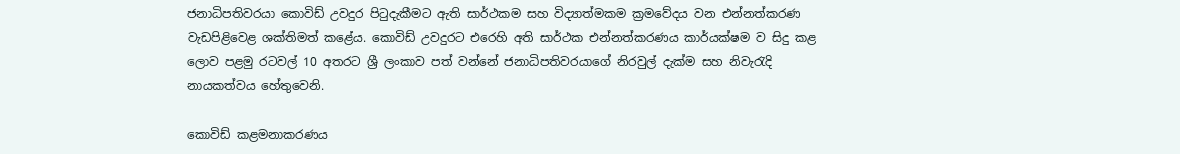ජනාධිපතිවරයා කොවිඩ් උවදුර පිටුදැකීමට ඇති සාර්ථකම සහ විද්‍යාත්මකම ක්‍රමවේදය වන එන්නත්කරණ වැඩපිළිවෙළ ශක්තිමත් කළේය. කොවිඩ් උවදුරට එරෙහි අති සාර්ථක එන්නත්කරණය කාර්යක්ෂම ව සිදු කළ ලොව පළමු රටවල් 10 අතරට ශ්‍රී ලංකාව පත් වන්නේ ජනාධිපතිවරයාගේ නිරවුල් දැක්ම සහ නිවැරැදි නායකත්වය හේතුවෙනි.

කොවිඩ් කළමනාකරණය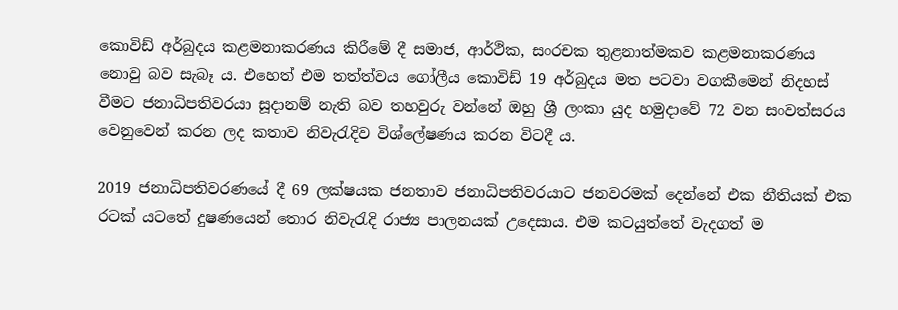කොවිඩ් අර්බුදය කළමනාකරණය කිරීමේ දී සමාජ, ආර්ථික, සංරචක තුළනාත්මකව කළමනාකරණය නොවු බව සැබෑ ය. එහෙත් එම තත්ත්වය ගෝලීය කොවිඩ් 19 අර්බුදය මත පටවා වගකීමෙන් නිදහස් වීමට ජනාධිපතිවරයා සූදානම් නැති බව තහවුරු වන්නේ ඔහු ශ්‍රී ලංකා යුද හමුදාවේ 72 වන සංවත්සරය වෙනුවෙන් කරන ලද කතාව නිවැරැදිව විශ්ලේෂණය කරන විටදී ය.

2019 ජනාධිපතිවරණයේ දී 69 ලක්ෂයක ජනතාව ජනාධිපතිවරයාට ජනවරමක් දෙන්නේ එක නීතියක් එක රටක් යටතේ දුෂණයෙන් තොර නිවැරැදි රාජ්‍ය පාලනයක් උදෙසාය. එම කටයුත්තේ වැදගත් ම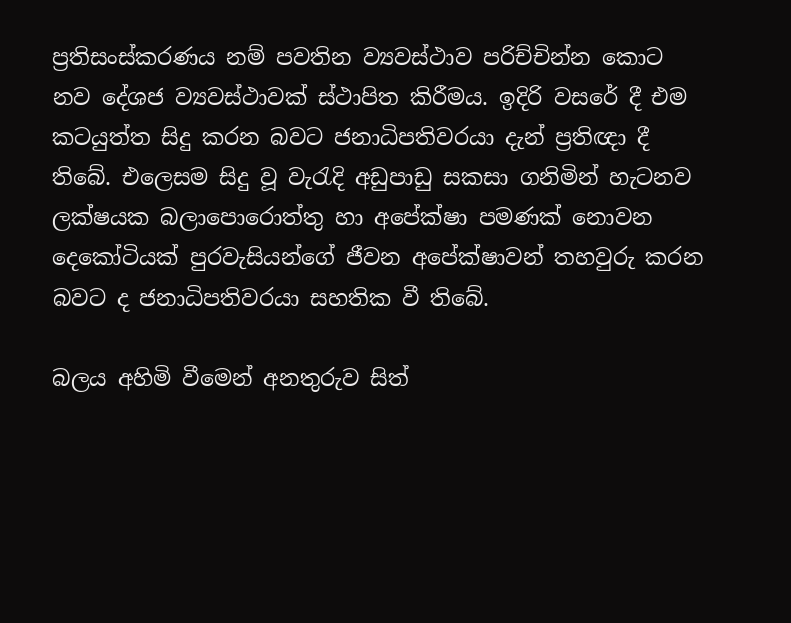ප්‍රතිසංස්කරණය නම් පවතින ව්‍යවස්ථාව පරිච්චින්න කොට නව දේශජ ව්‍යවස්ථාවක් ස්ථාපිත කිරීමය. ඉදිරි වසරේ දී එම කටයුත්ත සිදු කරන බවට ජනාධිපතිවරයා දැන් ප්‍රතිඥා දී තිබේ. එලෙසම සිදු වූ වැරැදි අඩුපාඩු සකසා ගනිමින් හැටනව ලක්ෂයක බලාපොරොත්තු හා අපේක්ෂා පමණක් නොවන දෙකෝටියක් පුරවැසියන්ගේ ජීවන අපේක්ෂාවන් තහවුරු කරන බවට ද ජනාධිපතිවරයා සහතික වී තිබේ.

බලය අහිමි වීමෙන් අනතුරුව සිත්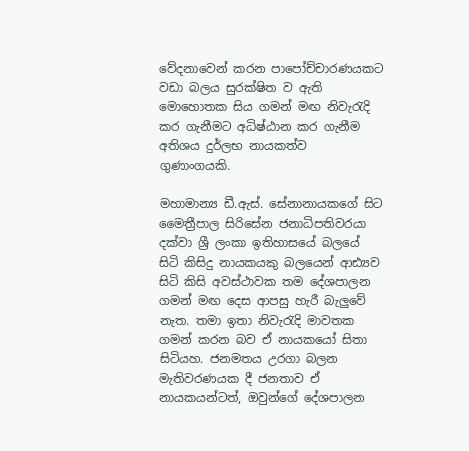වේදනාවෙන් කරන පාපෝච්චාරණයකට වඩා බලය සුරක්ෂිත ව ඇති මොහොතක සිය ගමන් මඟ නිවැරැදි කර ගැනීමට අධිෂ්ඨාන කර ගැනීම අතිශය දුර්ලභ නායකත්ව ගුණාංගයකි.

මහාමාන්‍ය ඩී.ඇස්. සේනානායකගේ සිට මෛත්‍රීපාල සිරිසේන ජනාධිපතිවරයා දක්වා ශ්‍රී ලංකා ඉතිහාසයේ බලයේ සිටි කිසිදු නායකයකු බලයෙන් ආඪ්‍යව සිටි කිසි අවස්ථාවක තම දේශපාලන ගමන් මඟ දෙස ආපසු හැරී බැලුවේ නැත. තමා ඉතා නිවැරැදි මාවතක ගමන් කරන බව ඒ නායකයෝ සිතා සි‍ටියහ. ජනමතය උරගා බලන මැතිවරණයක දී ජනතාව ඒ නායකයන්ටත්, ඔවුන්ගේ දේශපාලන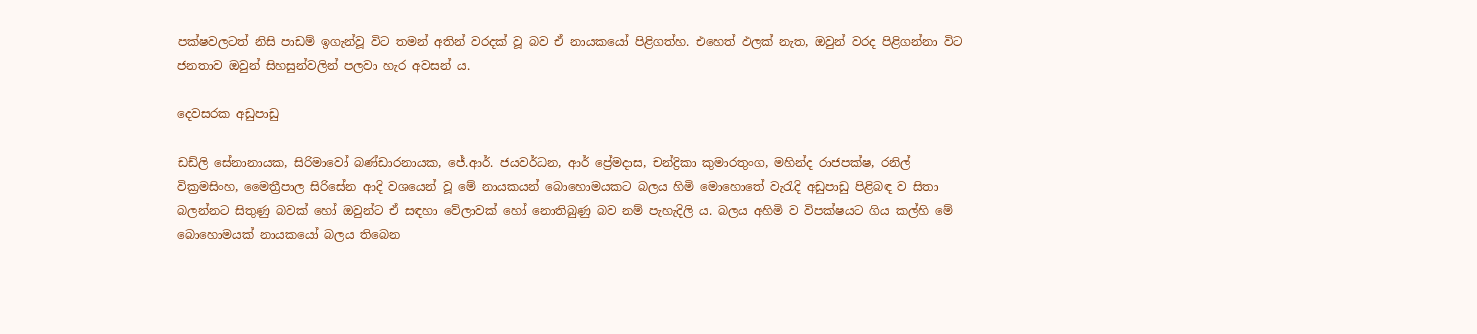පක්ෂවලටත් නිසි පාඩම් ඉගැන්වූ විට තමන් අතින් වරදක් වූ බව ඒ නායකයෝ පිළිගත්හ. එහෙත් ඵලක් නැත, ඔවුන් වරද පිළිගන්නා විට ජනතාව ඔවුන් සිහසුන්වලින් පලවා හැර අවසන් ය.

දෙවසරක අඩුපාඩු

ඩඩ්ලි සේනානායක, සිරිමාවෝ බණ්ඩාරනායක, ජේ.ආර්. ජයවර්ධන, ආර් ප්‍රේමදාස, චන්ද්‍රිකා කුමාරතුංග, මහින්ද රාජපක්ෂ, රනිල් වික්‍රමසිංහ, මෛත්‍රීපාල සිරිසේන ආදි වශයෙන් වූ මේ නායකයන් බොහොමයකට බලය හිමි මොහොතේ වැරැදි අඩුපාඩු පිළිබඳ ව සිතා බලන්නට සිතුණු බවක් හෝ ඔවුන්ට ඒ සඳහා වේලාවක් හෝ නොතිබුණු බව නම් පැහැදිලි ය. බලය අහිමි ව විපක්ෂයට ගිය කල්හි මේ බොහොමයක් නායකයෝ බලය තිබෙන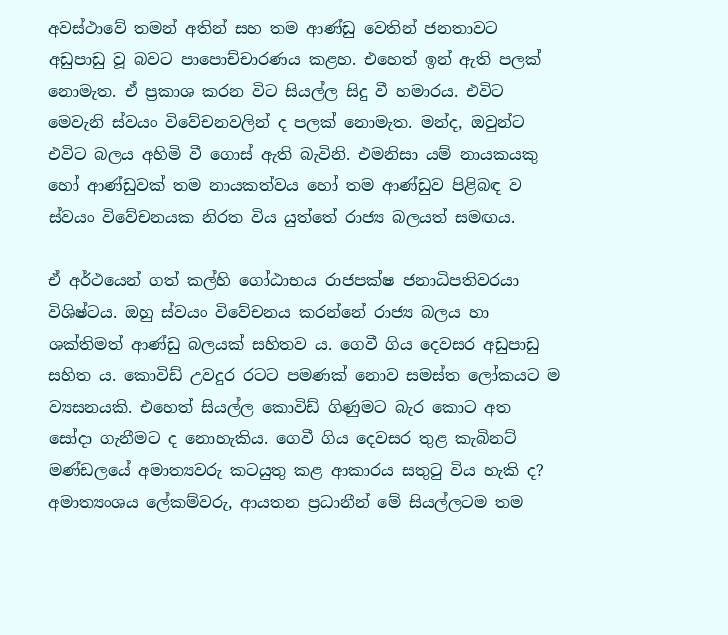අවස්ථාවේ තමන් අතින් සහ තම ආණ්ඩු වෙතින් ජනතාවට අඩුපාඩු වූ බවට පාපොච්චාරණය කළහ. එහෙත් ඉන් ඇති පලක් නොමැත. ඒ ප්‍රකාශ කරන විට සියල්ල සිදු වී හමාරය. එවිට මෙවැනි ස්වයං විවේචනවලින් ද පලක් නොමැත. මන්ද, ඔවුන්ට එවිට බලය අහිමි වී ගොස් ඇති බැවිනි. එමනිසා යම් නායකයකු හෝ ආණ්ඩුවක් තම නායකත්වය හෝ තම ආණ්ඩුව පිළිබඳ ව ස්වයං විවේචනයක නිරත විය යුත්තේ රාජ්‍ය බලයත් සමඟය.

ඒ අර්ථයෙන් ගත් කල්හි ගෝඨාභය රාජපක්ෂ ජනාධිපතිවරයා විශිෂ්ටය. ඔහු ස්වයං විවේචනය කරන්නේ රාජ්‍ය බලය හා ශක්තිමත් ආණ්ඩු බලයක් සහිතව ය. ගෙවී ගිය දෙවසර අඩුපාඩු සහිත ය. කොවිඩ් උවදුර රටට පමණක් නොව සමස්ත ලෝකයට ම ව්‍යසනයකි. එහෙත් සියල්ල කොවිඩ් ගිණුමට බැර කොට අත සෝදා ගැනීමට ද නොහැකිය. ගෙවී ගිය දෙවසර තුළ කැබිනට් මණ්ඩලයේ අමාත්‍යවරු කටයුතු කළ ආකාරය සතුටු විය හැකි ද? අමාත්‍යංශය ලේකම්වරු, ආයතන ප්‍රධානීන් මේ සියල්ලටම තම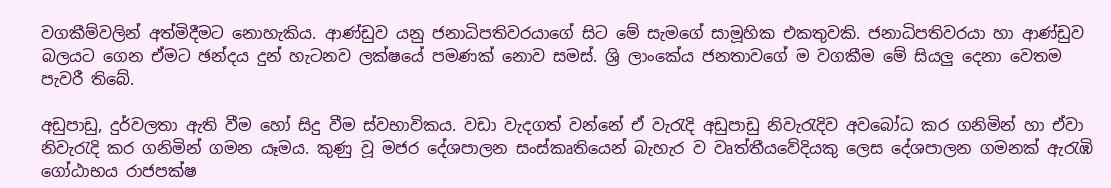වගකීම්වලින් අත්මිදීමට නොහැකිය. ආණ්ඩුව යනු ජනාධිපතිවරයාගේ සිට මේ සැමගේ සාමූහික එකතුවකි. ජනාධිපතිවරයා හා ආණ්ඩුව බලයට ගෙන ඒමට ඡන්දය දුන් හැටනව ලක්ෂයේ පමණක් නොව සමස්. ශ්‍රි ලාංකේය ජනතාවගේ ම වගකීම මේ සියලු දෙනා වෙතම පැවරී තිබේ.

අඩුපාඩු, දුර්වලතා ඇති වීම හෝ සිදු වීම ස්වභාවිකය. වඩා වැදගත් වන්නේ ඒ වැරැදි අඩුපාඩු නිවැරැදිව අවබෝධ කර ගනිමින් හා ඒවා නිවැරැදි කර ගනිමින් ගමන යෑමය. කුණු වූ මජර දේශපාලන සංස්කෘතියෙන් බැහැර ව වෘත්තීයවේදියකු ලෙස දේශපාලන ගමනක් ඇරැඹි ගෝඨාභය රාජපක්ෂ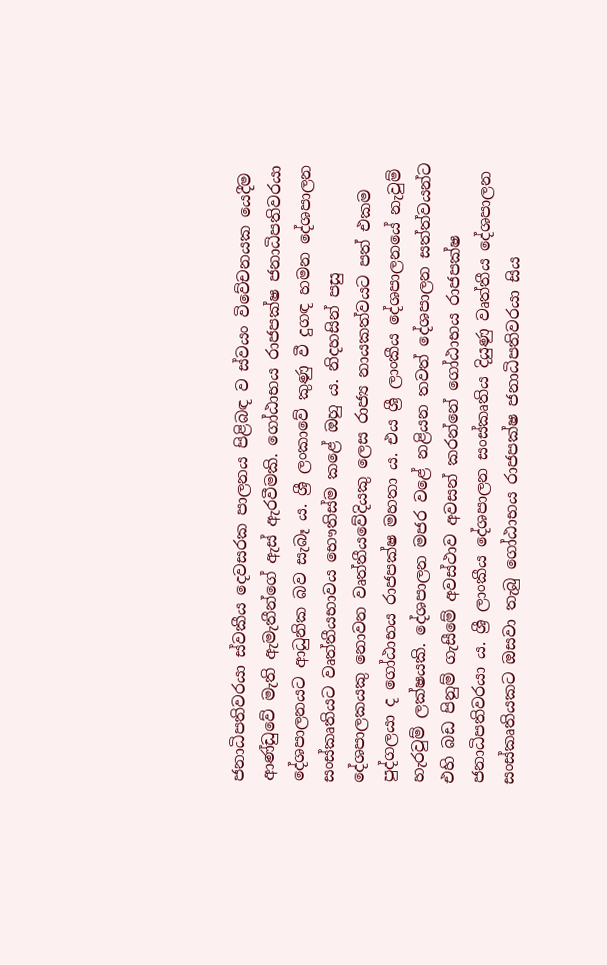ජනාධිපතිවරයා ස්වකීය දෙවසරක පාලනය පිළිබඳ ව ස්වයං විවේචනයක යෙදීම ආණ්ඩුවේ මැති ඇමැතීන්ගේ ඇස් ඇරවීමකි. ගෝඨාභය රාජපක්ෂ ජනාධිපතිවරයා දේශපාලනයට ආධුනික බව සැබෑ ය. ශ්‍රී ලංකාවේ කුණු වී දුගඳ හමන දේශපාලන සංස්කෘතියට වෘත්තීයභාවය භෞතිස්ම කළේ ඔහු ය. නිදහසින් පසු දේශපාලකයකු නොවන වෘත්තීයවේදියකු ලෙස රාජ්‍ය නායකත්වයට පත් එකම පුද්ගලයා ද ගෝඨාභය රාජපක්ෂ මහතා ය. එය ශ්‍රී ලාංකීය දේශපාලනයේ නැවුම් හැරවුම් ලක්ෂයකි. දේශපාලන මජර වළේ නළියන තවත් දේශපාලන සත්ත්වයන්ට එහි බඩ පිනුම් ගැසීමේ අවස්ථාව අවසන් කරන්නේ ගෝඨාභය රාජපක්ෂ ජනාධිපතිවරයා ය. ශ්‍රී ලාංකීය දේශපාලන සංස්කෘතිය දියුණු වෘත්තීය දේශපාලන සංස්කෘතියකට ඔසවා තැබු ගෝඨාභය රාජපක්ෂ ජනාධිපතිවරයා සිය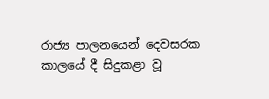රාජ්‍ය පාලනයෙන් දෙවසරක කාලයේ දී සිදුකළා වූ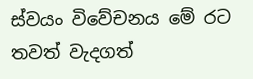ස්වයං විවේචනය මේ රට තවත් වැදගත්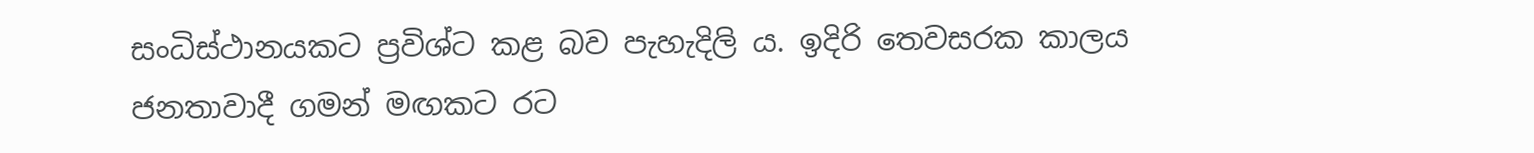සංධිස්ථානයකට ප්‍රවිශ්ට කළ බව පැහැදිලි ය. ඉදිරි තෙවසරක කාලය ජනතාවාදී ගමන් මඟකට රට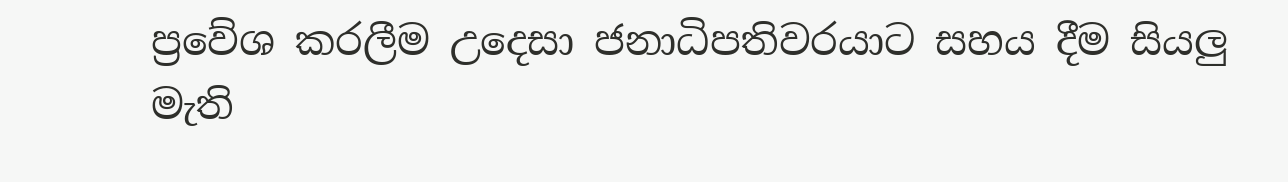ප්‍රවේශ කරලීම උදෙසා ජනාධිපතිවරයාට සහය දීම සියලු මැති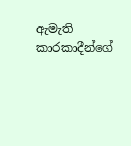ඇමැති කාරකාදීන්ගේ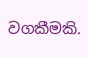වගකීමකි.